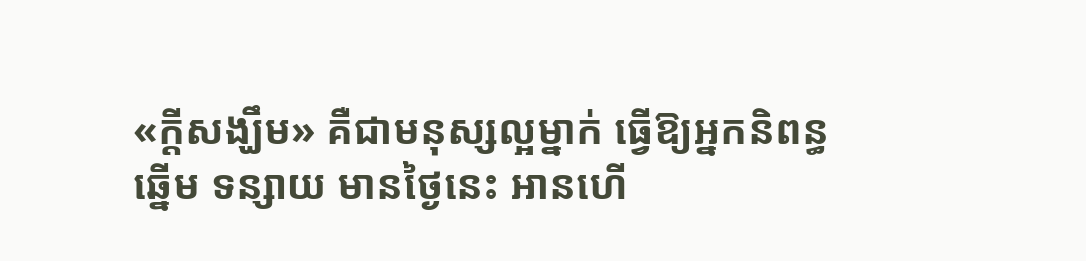«ក្តីសង្ឃឹម» គឺជាមនុស្សល្អម្នាក់ ធ្វើឱ្យអ្នកនិពន្ធឆ្នើម ទន្សាយ មានថ្ងៃនេះ អានហើ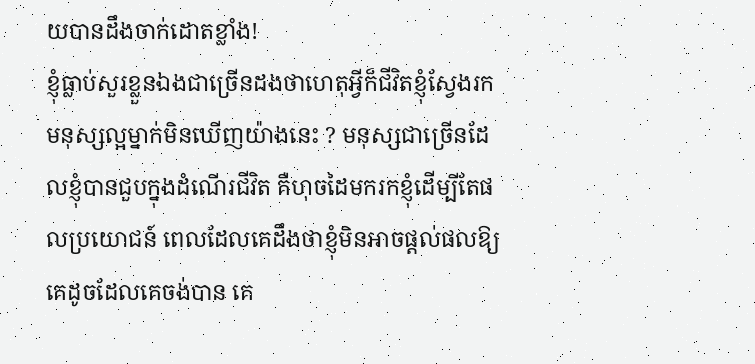យបានដឹងចាក់ដោតខ្លាំង!
ខ្ញុំធ្លាប់សួរខ្លួនឯងជាច្រើនដងថាហេតុអ្វីក៏ជីវិតខ្ញុំស្វែងរកមនុស្សល្អម្នាក់មិនឃើញយ៉ាងនេះ ? មនុស្សជាច្រើនដែលខ្ញុំបានជួបក្នុងដំណើរជីវិត គឺហុចដៃមករកខ្ញុំដើម្បីតែផលប្រយោជន៍ ពេលដែលគេដឹងថាខ្ញុំមិនអាចផ្តល់ផលឱ្យគេដូចដែលគេចង់បាន គេ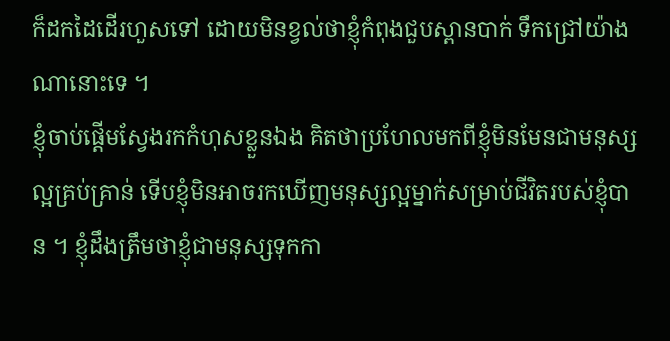ក៏ដកដៃដើរហួសទៅ ដោយមិនខ្វល់ថាខ្ញុំកំពុងជួបស្ពានបាក់ ទឹកជ្រៅយ៉ាងណានោះទេ ។
ខ្ញុំចាប់ផ្តើមស្វែងរកកំហុសខ្លួនឯង គិតថាប្រហែលមកពីខ្ញុំមិនមែនជាមនុស្សល្អគ្រប់គ្រាន់ ទើបខ្ញុំមិនអាចរកឃើញមនុស្សល្អម្នាក់សម្រាប់ជីវិតរបស់ខ្ញុំបាន ។ ខ្ញុំដឹងត្រឹមថាខ្ញុំជាមនុស្សទុកកា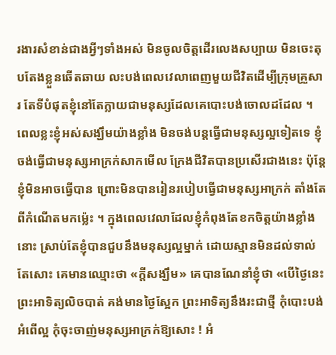រងារសំខាន់ជាងអ្វីៗទាំងអស់ មិនចូលចិត្តដើរលេងសប្បាយ មិនចេះតុបតែងខ្លួនឆើតឆាយ លះបង់ពេលវេលាពេញមួយជីវិតដើម្បីក្រុមគ្រួសារ តែទីបំផុតខ្ញុំនៅតែក្លាយជាមនុស្សដែលគេបោះបង់ចោលដដែល ។
ពេលខ្លះខ្ញុំអស់សង្ឃឹមយ៉ាងខ្លាំង មិនចង់បន្តធ្វើជាមនុស្សល្អទៀតទេ ខ្ញុំចង់ធ្វើជាមនុស្សអាក្រក់សាកមើល ក្រែងជីវិតបានប្រសើរជាងនេះ ប៉ុន្តែខ្ញុំមិនអាចធ្វើបាន ព្រោះមិនបានរៀនរបៀបធ្វើជាមនុស្សអាក្រក់ តាំងតែពីកំណើតមកម្ល៉េះ ។ ក្នុងពេលវេលាដែលខ្ញុំកំពុងតែខកចិត្តយ៉ាងខ្លាំងនោះ ស្រាប់តែខ្ញុំបានជួបនឹងមនុស្សល្អម្នាក់ ដោយស្មានមិនដល់ទាល់តែសោះ គេមានឈ្មោះថា «ក្តីសង្ឃឹម» គេបានណែនាំខ្ញុំថា «បើថ្ងៃនេះ ព្រះអាទិត្យលិចបាត់ គង់មានថ្ងៃស្អែក ព្រះអាទិត្យនឹងរះជាថ្មី កុំបោះបង់អំពើល្អ កុំចុះចាញ់មនុស្សអាក្រក់ឱ្យសោះ ! អំ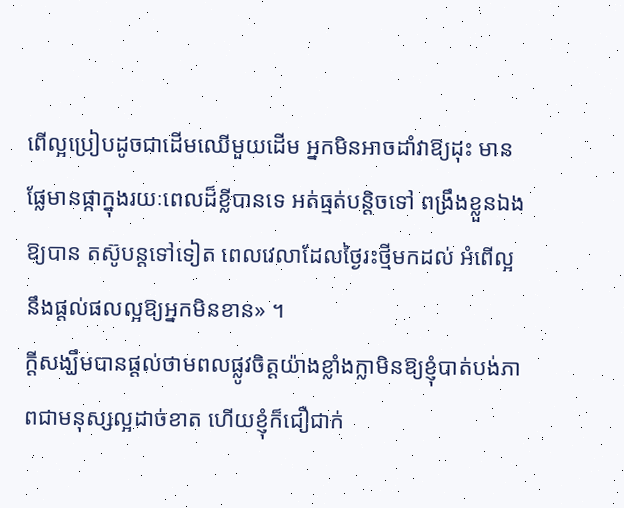ពើល្អប្រៀបដូចជាដើមឈើមួយដើម អ្នកមិនអាចដាំវាឱ្យដុះ មានផ្លែមានផ្កាក្នុងរយៈពេលដ៏ខ្លីបានទេ អត់ធ្មត់បន្តិចទៅ ពង្រឹងខ្លួនឯងឱ្យបាន តស៊ូបន្តទៅទៀត ពេលវេលាដែលថ្ងៃរះថ្មីមកដល់ អំពើល្អនឹងផ្តល់ផលល្អឱ្យអ្នកមិនខាន» ។
ក្តីសង្ឃឹមបានផ្តល់ថាមពលផ្លូវចិត្តយ៉ាងខ្លាំងក្លាមិនឱ្យខ្ញុំបាត់បង់ភាពជាមនុស្សល្អដាច់ខាត ហើយខ្ញុំក៏ជឿជាក់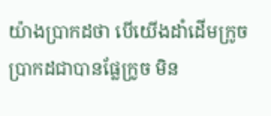យ៉ាងប្រាកដថា បើយើងដាំដើមក្រូច ប្រាកដជាបានផ្លែក្រូច មិន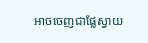អាចចេញជាផ្លែស្វាយ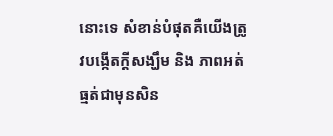នោះទេ សំខាន់បំផុតគឺយើងត្រូវបង្កើតក្តីសង្ឃឹម និង ភាពអត់ធ្មត់ជាមុនសិន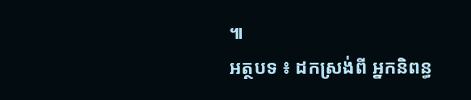៕
អត្ថបទ ៖ ដកស្រង់ពី អ្នកនិពន្ធ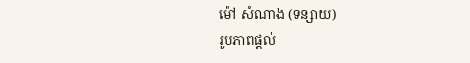ម៉ៅ សំណាង (ទន្សាយ)
រូបភាពផ្តល់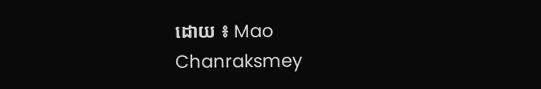ដោយ ៖ Mao Chanraksmey